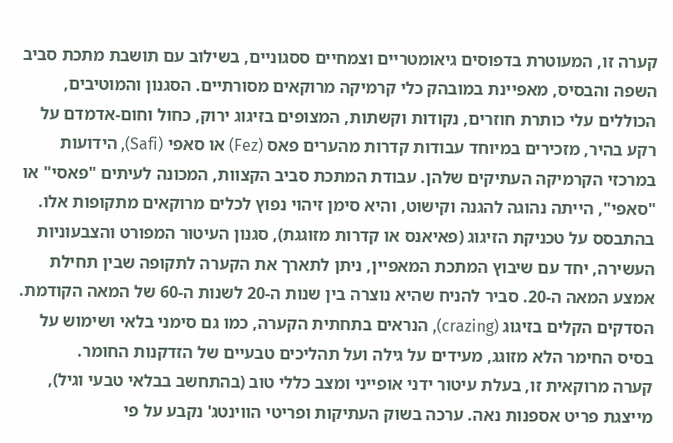קערה זו, המעוטרת בדפוסים גיאומטריים וצמחיים ססגוניים, בשילוב עם תושבת מתכת סביב השפה והבסיס, מאפיינת במובהק כלי קרמיקה מרוקאים מסורתיים. הסגנון והמוטיבים, הכוללים עלי כותרת חוזרים, נקודות וקשתות, המצופים בזיגוג ירוק, כחול וחום-אדמדם על רקע בהיר, מזכירים במיוחד עבודות קדרות מהערים פאס (Fez) או סאפי (Safi), הידועות במרכזי הקרמיקה העתיקים שלהן. עבודת המתכת סביב הקצוות, המכונה לעיתים "פאסי" או "סאפי", הייתה נהוגה להגנה וקישוט, והיא סימן זיהוי נפוץ לכלים מרוקאים מתקופות אלו.
בהתבסס על טכניקת הזיגוג (פאיאנס או קדרות מזוגגת), סגנון העיטור המפורט והצבעוניות העשירה, יחד עם שיבוץ המתכת המאפיין, ניתן לתארך את הקערה לתקופה שבין תחילת אמצע המאה ה-20. סביר להניח שהיא נוצרה בין שנות ה-20 לשנות ה-60 של המאה הקודמת. הסדקים הקלים בזיגוג (crazing), הנראים בתחתית הקערה, כמו גם סימני בלאי ושימוש על בסיס החימר הלא מזוגג, מעידים על גילה ועל תהליכים טבעיים של הזדקנות החומר.
קערה מרוקאית זו, בעלת עיטור ידני אופייני ומצב כללי טוב (בהתחשב בבלאי טבעי וגיל), מייצגת פריט אספנות נאה. ערכה בשוק העתיקות ופריטי הווינטג' נקבע על פי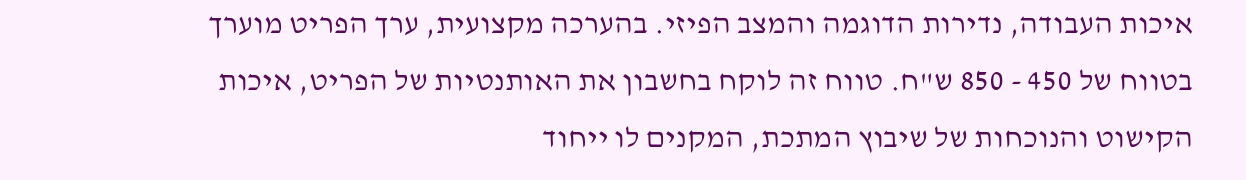איכות העבודה, נדירות הדוגמה והמצב הפיזי. בהערכה מקצועית, ערך הפריט מוערך בטווח של 450 - 850 ש"ח. טווח זה לוקח בחשבון את האותנטיות של הפריט, איכות הקישוט והנוכחות של שיבוץ המתכת, המקנים לו ייחוד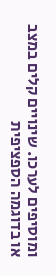ומוסיפים לערכו. שינויים קלים במצב או בדוגמה הספציפית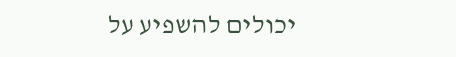יכולים להשפיע על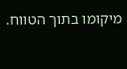מיקומו בתוך הטווח.